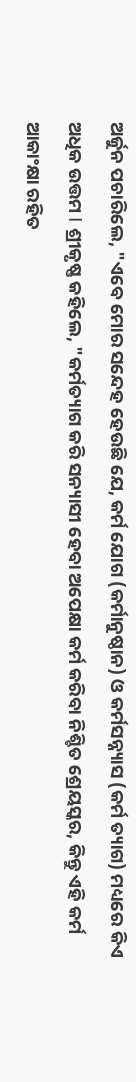ଅର୍ଜୁନ ପଚାରିଲେ, "ଏବେ ମୋର ସନ୍ଦେହ ହେଉଛି ଯେ, କର୍ମ ଯୋଗ (କର୍ମାନୁଷ୍ଠାନ) ଓ କର୍ମସନ୍ନ୍ୟାସ (କର୍ମ ତ୍ୟାଗ) ମଧ୍ୟରେ କିଏ ଅଧିକ ଉତ୍ତମ Ι ଶ୍ରୀକୃଷ୍ଣ କହିଲେ, "କର୍ମତ୍ୟାଗ କରି ସନ୍ୟାସୀ ହେବା ଅପେକ୍ଷା କର୍ମ କରିବା ନିଶ୍ଚିତ ଶ୍ରେୟସ୍କର, କିନ୍ତୁ ଏହି କର୍ମ ଆକାଂକ୍ଷା ରହିତ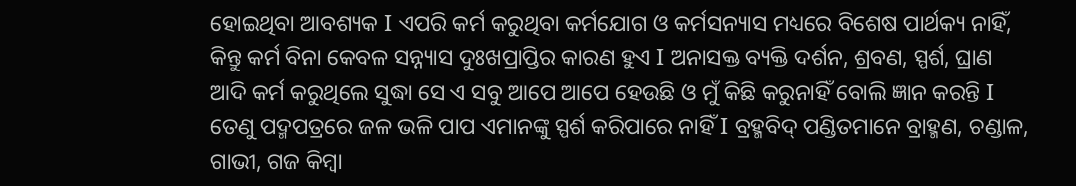ହୋଇଥିବା ଆବଶ୍ୟକ Ι ଏପରି କର୍ମ କରୁଥିବା କର୍ମଯୋଗ ଓ କର୍ମସନ୍ୟାସ ମଧ୍ୟରେ ବିଶେଷ ପାର୍ଥକ୍ୟ ନାହିଁ, କିନ୍ତୁ କର୍ମ ବିନା କେବଳ ସନ୍ନ୍ୟାସ ଦୁଃଖପ୍ରାପ୍ତିର କାରଣ ହୁଏ Ι ଅନାସକ୍ତ ବ୍ୟକ୍ତି ଦର୍ଶନ, ଶ୍ରବଣ, ସ୍ପର୍ଶ, ଘ୍ରାଣ ଆଦି କର୍ମ କରୁଥିଲେ ସୁଦ୍ଧା ସେ ଏ ସବୁ ଆପେ ଆପେ ହେଉଛି ଓ ମୁଁ କିଛି କରୁନାହିଁ ବୋଲି ଜ୍ଞାନ କରନ୍ତି Ι ତେଣୁ ପଦ୍ମପତ୍ରରେ ଜଳ ଭଳି ପାପ ଏମାନଙ୍କୁ ସ୍ପର୍ଶ କରିପାରେ ନାହିଁ Ι ବ୍ରହ୍ମବିଦ୍ ପଣ୍ଡିତମାନେ ବ୍ରାହ୍ମଣ, ଚଣ୍ଡାଳ, ଗାଭୀ, ଗଜ କିମ୍ବା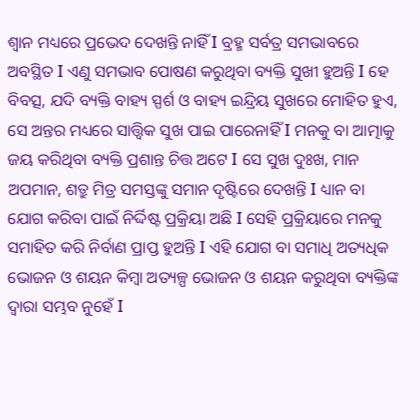ଶ୍ଵାନ ମଧ୍ୟରେ ପ୍ରଭେଦ ଦେଖନ୍ତି ନାହିଁ Ι ବ୍ରହ୍ମ ସର୍ବତ୍ର ସମଭାବରେ ଅବସ୍ଥିତ Ι ଏଣୁ ସମଭାବ ପୋଷଣ କରୁଥିବା ବ୍ୟକ୍ତି ସୁଖୀ ହୁଅନ୍ତି Ι ହେ ବିବତ୍ସ, ଯଦି ବ୍ୟକ୍ତି ବାହ୍ୟ ସ୍ପର୍ଶ ଓ ବାହ୍ୟ ଇନ୍ଦ୍ରିୟ ସୁଖରେ ମୋହିତ ହୁଏ, ସେ ଅନ୍ତର ମଧ୍ୟରେ ସାତ୍ତ୍ଵିକ ସୁଖ ପାଇ ପାରେନାହିଁ Ι ମନକୁ ବା ଆତ୍ମାକୁ ଜୟ କରିଥିବା ବ୍ୟକ୍ତି ପ୍ରଶାନ୍ତ ଚିତ୍ତ ଅଟେ Ι ସେ ସୁଖ ଦୁଃଖ, ମାନ ଅପମାନ, ଶତ୍ରୁ ମିତ୍ର ସମସ୍ତଙ୍କୁ ସମାନ ଦୃଷ୍ଟିରେ ଦେଖନ୍ତି Ι ଧ୍ୟାନ ବା ଯୋଗ କରିବା ପାଇଁ ନିର୍ଦ୍ଦିଷ୍ଟ ପ୍ରକ୍ରିୟା ଅଛି Ι ସେହି ପ୍ରକ୍ରିୟାରେ ମନକୁ ସମାହିତ କରି ନିର୍ବାଣ ପ୍ରାପ୍ତ ହୁଅନ୍ତି Ι ଏହି ଯୋଗ ବା ସମାଧି ଅତ୍ୟଧିକ ଭୋଜନ ଓ ଶୟନ କିମ୍ବା ଅତ୍ୟଳ୍ପ ଭୋଜନ ଓ ଶୟନ କରୁଥିବା ବ୍ୟକ୍ତିଙ୍କ ଦ୍ୱାରା ସମ୍ଭବ ନୁହେଁ Ι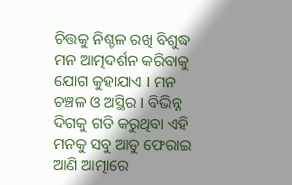ଚିତ୍ତକୁ ନିଶ୍ଚଳ ରଖି ବିଶୁଦ୍ଧ ମନ ଆତ୍ମଦର୍ଶନ କରିବାକୁ ଯୋଗ କୁହାଯାଏ Ι ମନ ଚଞ୍ଚଳ ଓ ଅସ୍ଥିର Ι ବିଭିନ୍ନ ଦିଗକୁ ଗତି କରୁଥିବା ଏହି ମନକୁ ସବୁ ଆଡୁ ଫେରାଇ ଆଣି ଆତ୍ମାରେ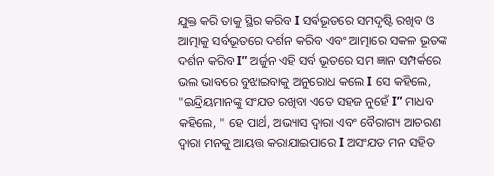ଯୁକ୍ତ କରି ତାକୁ ସ୍ଥିର କରିବ Ι ସର୍ଵଭୂତରେ ସମଦୃଷ୍ଟି ରଖିବ ଓ ଆତ୍ମାକୁ ସର୍ବଭୂତରେ ଦର୍ଶନ କରିବ ଏବଂ ଆତ୍ମାରେ ସକଳ ଭୂତଙ୍କ ଦର୍ଶନ କରିବ Ι” ଅର୍ଜୁନ ଏହି ସର୍ବ ଭୂତରେ ସମ ଜ୍ଞାନ ସମ୍ପର୍କରେ ଭଲ ଭାବରେ ବୁଝାଇବାକୁ ଅନୁରୋଧ କଲେ Ι ସେ କହିଲେ, "ଇନ୍ଦ୍ରିୟମାନଙ୍କୁ ସଂଯତ ରଖିବା ଏତେ ସହଜ ନୁହେଁ Ι” ମାଧବ କହିଲେ, " ହେ ପାର୍ଥ, ଅଭ୍ୟାସ ଦ୍ୱାରା ଏବଂ ବୈରାଗ୍ୟ ଆଚରଣ ଦ୍ୱାରା ମନକୁ ଆୟତ୍ତ କରାଯାଇପାରେ Ι ଅସଂଯତ ମନ ସହିତ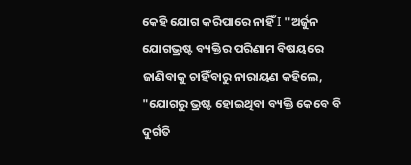କେହି ଯୋଗ କରିପାରେ ନାହିଁ Ι "ଅର୍ଜୁନ ଯୋଗଭ୍ରଷ୍ଟ ବ୍ୟକ୍ତିର ପରିଣାମ ବିଷୟରେ ଜାଣିବାକୁ ଚାହିଁବାରୁ ନାରାୟଣ କହିଲେ, "ଯୋଗରୁ ଭ୍ରଷ୍ଟ ହୋଇଥିବା ବ୍ୟକ୍ତି କେବେ ବି ଦୁର୍ଗତି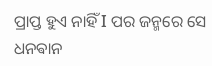ପ୍ରାପ୍ତ ହୁଏ ନାହିଁ Ι ପର ଜନ୍ମରେ ସେ ଧନଵାନ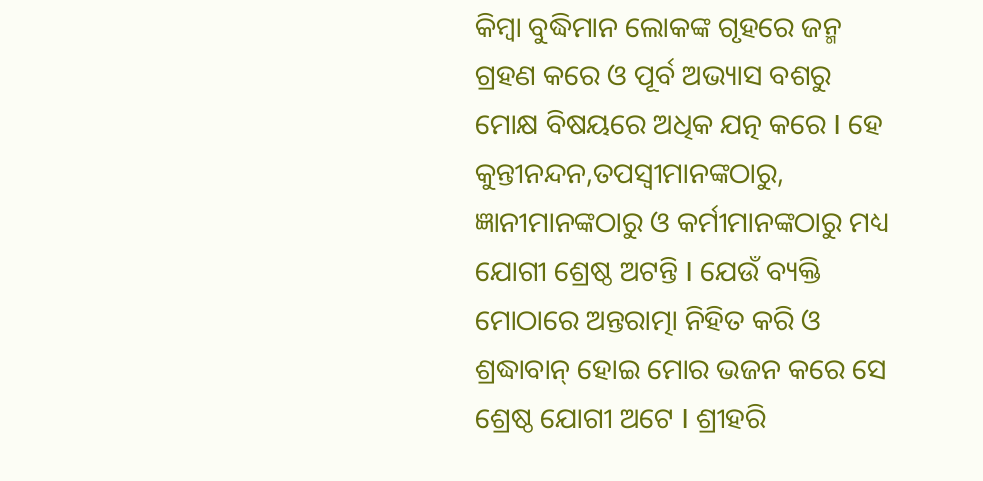କିମ୍ବା ବୁଦ୍ଧିମାନ ଲୋକଙ୍କ ଗୃହରେ ଜନ୍ମ ଗ୍ରହଣ କରେ ଓ ପୂର୍ବ ଅଭ୍ୟାସ ବଶରୁ ମୋକ୍ଷ ବିଷୟରେ ଅଧିକ ଯତ୍ନ କରେ Ι ହେ କୁନ୍ତୀନନ୍ଦନ,ତପସ୍ଵୀମାନଙ୍କଠାରୁ, ଜ୍ଞାନୀମାନଙ୍କଠାରୁ ଓ କର୍ମୀମାନଙ୍କଠାରୁ ମଧ୍ୟ ଯୋଗୀ ଶ୍ରେଷ୍ଠ ଅଟନ୍ତି Ι ଯେଉଁ ବ୍ୟକ୍ତି ମୋଠାରେ ଅନ୍ତରାତ୍ମା ନିହିତ କରି ଓ ଶ୍ରଦ୍ଧାବାନ୍ ହୋଇ ମୋର ଭଜନ କରେ ସେ ଶ୍ରେଷ୍ଠ ଯୋଗୀ ଅଟେ Ι ଶ୍ରୀହରି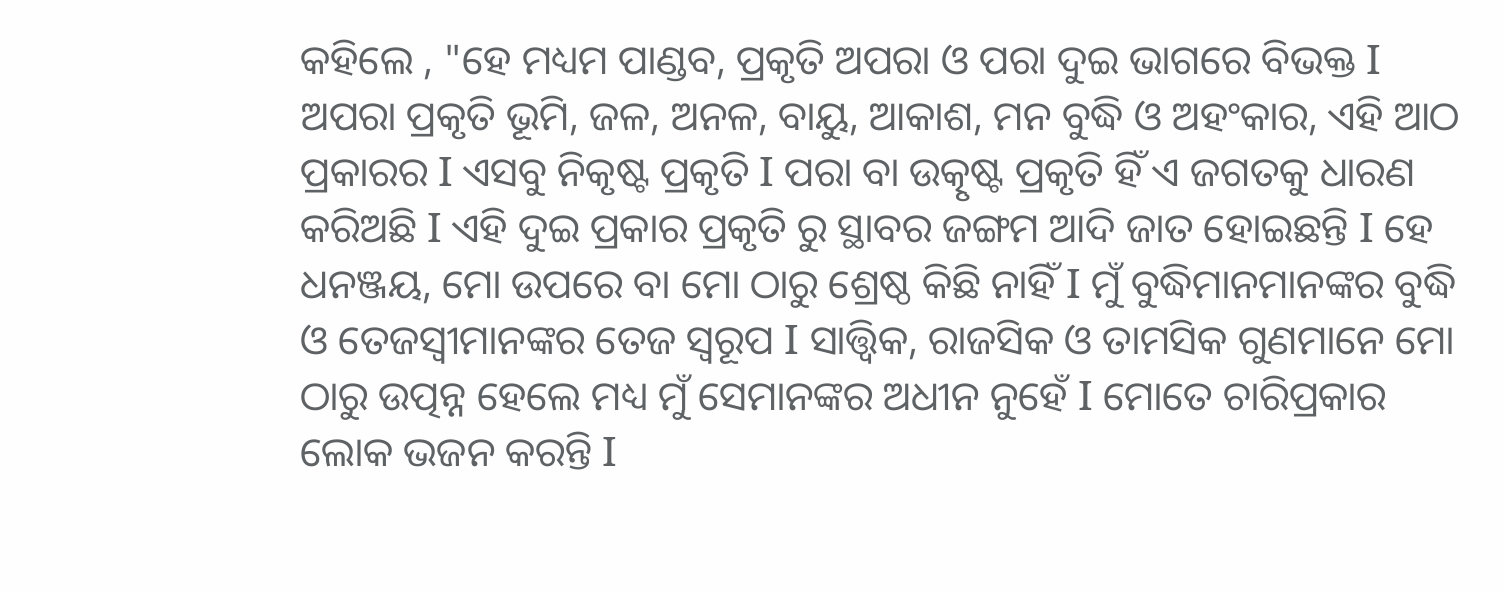କହିଲେ , "ହେ ମଧ୍ୟମ ପାଣ୍ଡବ, ପ୍ରକୃତି ଅପରା ଓ ପରା ଦୁଇ ଭାଗରେ ବିଭକ୍ତ Ι ଅପରା ପ୍ରକୃତି ଭୂମି, ଜଳ, ଅନଳ, ବାୟୁ, ଆକାଶ, ମନ ବୁଦ୍ଧି ଓ ଅହଂକାର, ଏହି ଆଠ ପ୍ରକାରର Ι ଏସବୁ ନିକୃଷ୍ଟ ପ୍ରକୃତି Ι ପରା ବା ଉତ୍କୃଷ୍ଟ ପ୍ରକୃତି ହିଁ ଏ ଜଗତକୁ ଧାରଣ କରିଅଛି Ι ଏହି ଦୁଇ ପ୍ରକାର ପ୍ରକୃତି ରୁ ସ୍ଥାବର ଜଙ୍ଗମ ଆଦି ଜାତ ହୋଇଛନ୍ତି Ι ହେ ଧନଞ୍ଜୟ, ମୋ ଉପରେ ବା ମୋ ଠାରୁ ଶ୍ରେଷ୍ଠ କିଛି ନାହିଁ Ι ମୁଁ ବୁଦ୍ଧିମାନମାନଙ୍କର ବୁଦ୍ଧି ଓ ତେଜସ୍ୱୀମାନଙ୍କର ତେଜ ସ୍ୱରୂପ Ι ସାତ୍ତ୍ଵିକ, ରାଜସିକ ଓ ତାମସିକ ଗୁଣମାନେ ମୋ ଠାରୁ ଉତ୍ପନ୍ନ ହେଲେ ମଧ୍ୟ ମୁଁ ସେମାନଙ୍କର ଅଧୀନ ନୁହେଁ Ι ମୋତେ ଚାରିପ୍ରକାର ଲୋକ ଭଜନ କରନ୍ତି Ι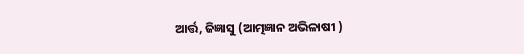ଆର୍ତ୍ତ, ଜିଜ୍ଞାସୁ (ଆତ୍ମଜ୍ଞାନ ଅଭିଳାଷୀ )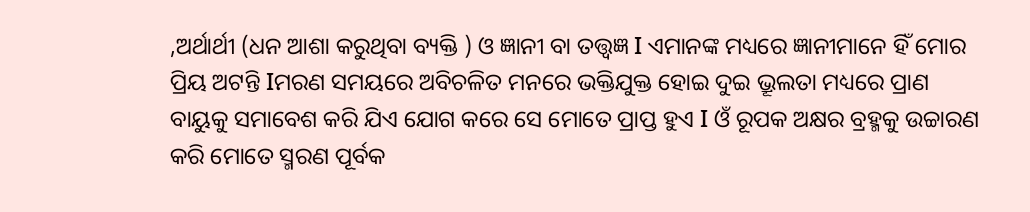,ଅର୍ଥାର୍ଥୀ (ଧନ ଆଶା କରୁଥିବା ବ୍ୟକ୍ତି ) ଓ ଜ୍ଞାନୀ ବା ତତ୍ତ୍ୱଜ୍ଞ Ι ଏମାନଙ୍କ ମଧ୍ୟରେ ଜ୍ଞାନୀମାନେ ହିଁ ମୋର ପ୍ରିୟ ଅଟନ୍ତି Ιମରଣ ସମୟରେ ଅବିଚଳିତ ମନରେ ଭକ୍ତିଯୁକ୍ତ ହୋଇ ଦୁଇ ଭ୍ରୂଲତା ମଧ୍ୟରେ ପ୍ରାଣ ବାୟୁକୁ ସମାବେଶ କରି ଯିଏ ଯୋଗ କରେ ସେ ମୋତେ ପ୍ରାପ୍ତ ହୁଏ Ι ଓଁ ରୂପକ ଅକ୍ଷର ବ୍ରହ୍ମକୁ ଉଚ୍ଚାରଣ କରି ମୋତେ ସ୍ମରଣ ପୂର୍ବକ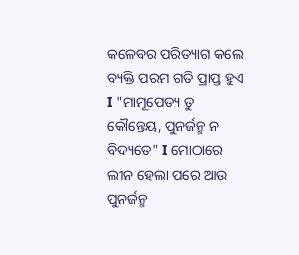କଳେବର ପରିତ୍ୟାଗ କଲେ ବ୍ୟକ୍ତି ପରମ ଗତି ପ୍ରାପ୍ତ ହୁଏ Ι "ମାମୂପେତ୍ୟ ତୁ କୌନ୍ତେୟ, ପୁନର୍ଜନ୍ମ ନ ବିଦ୍ୟତେ" Ι ମୋଠାରେ ଲୀନ ହେଲା ପରେ ଆଉ ପୁନର୍ଜନ୍ମ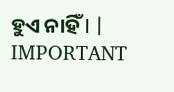ହୁଏ ନାହିଁ Ι |
IMPORTANT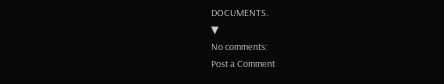DOCUMENTS.
▼
No comments:
Post a Comment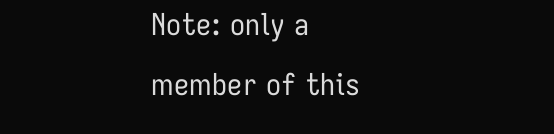Note: only a member of this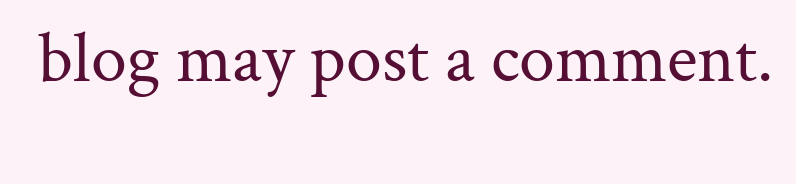blog may post a comment.